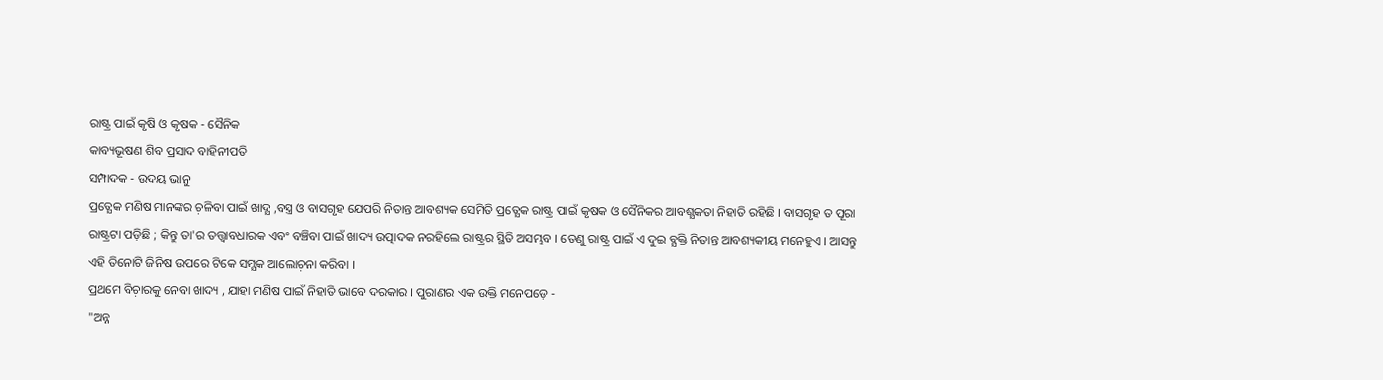ରାଷ୍ଟ୍ର ପାଇଁ କୃଷି ଓ କୃଷକ - ସୈନିକ
କାବ୍ୟଭୂଷଣ ଶିବ ପ୍ରସାଦ ବାହିନୀପତି
ସମ୍ପାଦକ - ଉଦୟ ଭାନୁ
ପ୍ରତ୍ଯେକ ମଣିଷ ମାନଙ୍କର ଚ଼ଳିବା ପାଇଁ ଖାଦ୍ଯ ,ବସ୍ତ୍ର ଓ ବାସଗୃହ ଯେପରି ନିତାନ୍ତ ଆବଶ୍ୟକ ସେମିତି ପ୍ରତ୍ଯେକ ରାଷ୍ଟ୍ର ପାଇଁ କୃଷକ ଓ ସୈନିକର ଆବଶ୍ଯକତା ନିହାତି ରହିଛି । ବାସଗୃହ ତ ପୂରା ରାଷ୍ଟ୍ରଟା ପଡ଼ିଛି ; କିନ୍ତୁ ତା'ର ତତ୍ତ୍ବାବଧାରକ ଏବଂ ବଞ୍ଚିବା ପାଇଁ ଖାଦ୍ୟ ଉତ୍ପାଦକ ନରହିଲେ ରାଷ୍ଟ୍ରର ସ୍ଥିତି ଅସମ୍ଭବ । ତେଣୁ ରାଷ୍ଟ୍ର ପାଇଁ ଏ ଦୁଇ ବ୍ଯକ୍ତି ନିତାନ୍ତ ଆବଶ୍ୟକୀୟ ମନେହୁଏ । ଆସନ୍ତୁ ଏହି ତିନୋଟି ଜିନିଷ ଉପରେ ଟିକେ ସମ୍ଯକ ଆଲୋଚ଼ନା କରିବା ।
ପ୍ରଥମେ ବିଚ଼ାରକୁ ନେବା ଖାଦ୍ୟ , ଯାହା ମଣିଷ ପାଇଁ ନିହାତି ଭାବେ ଦରକାର । ପୁରାଣର ଏକ ଉକ୍ତି ମନେପଡ଼େ -
"ଅନ୍ନ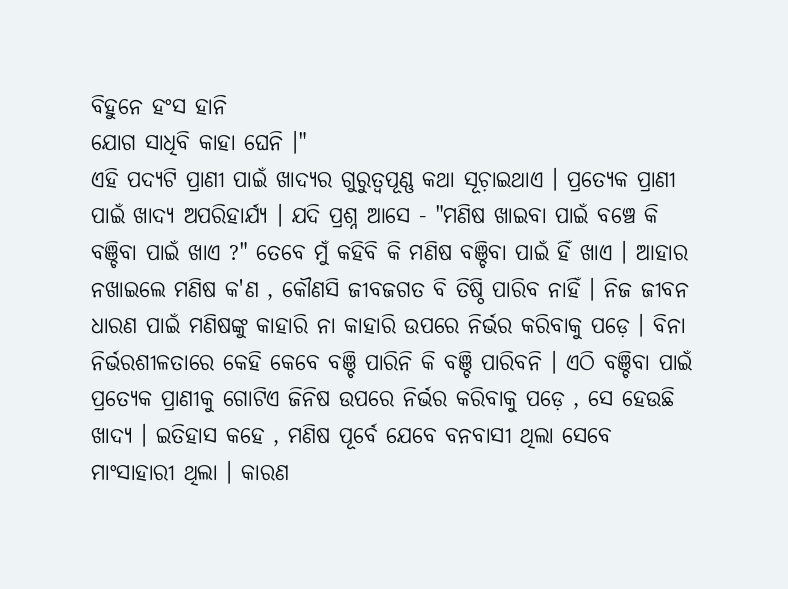ବିହୁନେ ହଂସ ହାନି
ଯୋଗ ସାଧିବି କାହା ଘେନି ।"
ଏହି ପଦ୍ଯଟି ପ୍ରାଣୀ ପାଇଁ ଖାଦ୍ଯର ଗୁରୁତ୍ୱପୂଣ୍ଣ କଥା ସୂଚ଼ାଇଥାଏ । ପ୍ରତ୍ଯେକ ପ୍ରାଣୀ ପାଇଁ ଖାଦ୍ଯ ଅପରିହାର୍ଯ୍ଯ । ଯଦି ପ୍ରଶ୍ନ ଆସେ - "ମଣିଷ ଖାଇବା ପାଇଁ ବଞ୍ଚେ କି ବଞ୍ଚିବା ପାଇଁ ଖାଏ ?" ତେବେ ମୁଁ କହିବି କି ମଣିଷ ବଞ୍ଚିବା ପାଇଁ ହିଁ ଖାଏ । ଆହାର ନଖାଇଲେ ମଣିଷ କ'ଣ , କୌଣସି ଜୀବଜଗତ ବି ତିଷ୍ଠି ପାରିବ ନାହିଁ । ନିଜ ଜୀବନ ଧାରଣ ପାଇଁ ମଣିଷଙ୍କୁ କାହାରି ନା କାହାରି ଉପରେ ନିର୍ଭର କରିବାକୁ ପଡ଼େ । ବିନା ନିର୍ଭରଶୀଳତାରେ କେହି କେବେ ବଞ୍ଚି ପାରିନି କି ବଞ୍ଚି ପାରିବନି । ଏଠି ବଞ୍ଚିବା ପାଇଁ ପ୍ରତ୍ଯେକ ପ୍ରାଣୀକୁ ଗୋଟିଏ ଜିନିଷ ଉପରେ ନିର୍ଭର କରିବାକୁ ପଡ଼େ , ସେ ହେଉଛି ଖାଦ୍ଯ । ଇତିହାସ କହେ , ମଣିଷ ପୂର୍ବେ ଯେବେ ବନବାସୀ ଥିଲା ସେବେ ମାଂସାହାରୀ ଥିଲା । କାରଣ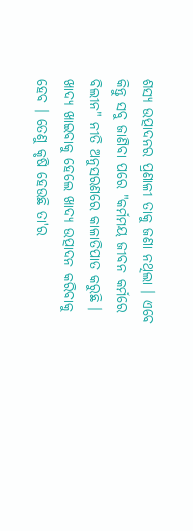ଶସ୍ୟ ଉତ୍ପାଦନର ପ୍ରଣାଳୀ ତାକୁ ଜଣା ନଥିଲା । ଏବେ କିନ୍ତୁ ସବୁ ଜାଣିବା ପରେ "କର୍ମମୟ ଜୀବନ କର୍ମରେ ବିଲୀନ" ନୀତି ଅନୁସରଣରେ କାଳାତିପାତ କରୁଛି ।
ଖାଦ୍ଯ ଖାଇବାକୁ ହେଲେ ଖାଦ୍ଯ ଉତ୍ପାଦନ କରିବାକୁ ହେବ । ତେଣୁ କୃଷି ହେଉଛି ତା'ର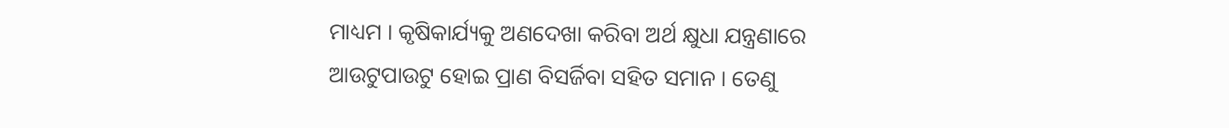ମାଧ୍ୟମ । କୃଷିକାର୍ଯ୍ୟକୁ ଅଣଦେଖା କରିବା ଅର୍ଥ କ୍ଷୁଧା ଯନ୍ତ୍ରଣାରେ ଆଉଟୁପାଉଟୁ ହୋଇ ପ୍ରାଣ ବିସର୍ଜିବା ସହିତ ସମାନ । ତେଣୁ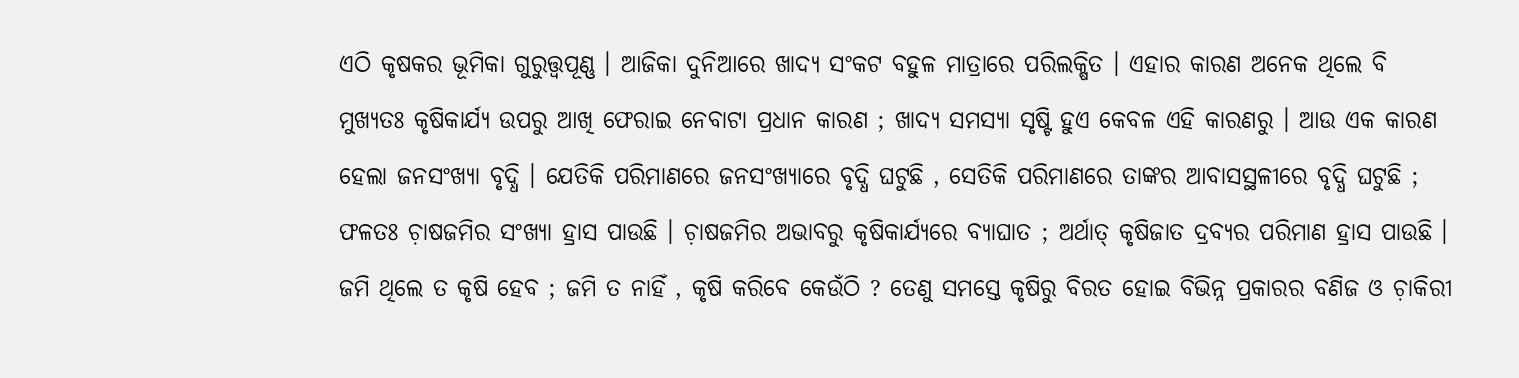ଏଠି କୃଷକର ଭୂମିକା ଗୁରୁତ୍ତ୍ବପୂଣ୍ଣ । ଆଜିକା ଦୁନିଆରେ ଖାଦ୍ଯ ସଂକଟ ବହୁଳ ମାତ୍ରାରେ ପରିଲକ୍ଷିତ । ଏହାର କାରଣ ଅନେକ ଥିଲେ ବି ମୁଖ୍ୟତଃ କୃଷିକାର୍ଯ୍ୟ ଉପରୁ ଆଖି ଫେରାଇ ନେବାଟା ପ୍ରଧାନ କାରଣ ; ଖାଦ୍ୟ ସମସ୍ଯା ସୃଷ୍ଟି ହୁଏ କେବଳ ଏହି କାରଣରୁ । ଆଉ ଏକ କାରଣ ହେଲା ଜନସଂଖ୍ୟା ବୃଦ୍ଧି । ଯେତିକି ପରିମାଣରେ ଜନସଂଖ୍ୟାରେ ବୃଦ୍ଧି ଘଟୁଛି , ସେତିକି ପରିମାଣରେ ତାଙ୍କର ଆବାସସ୍ଥଳୀରେ ବୃଦ୍ଧି ଘଟୁଛି ; ଫଳତଃ ଚ଼ାଷଜମିର ସଂଖ୍ଯା ହ୍ରାସ ପାଉଛି । ଚ଼ାଷଜମିର ଅଭାବରୁ କୃଷିକାର୍ଯ୍ୟରେ ବ୍ଯାଘାତ ; ଅର୍ଥାତ୍ କୃଷିଜାତ ଦ୍ରବ୍ଯର ପରିମାଣ ହ୍ରାସ ପାଉଛି । ଜମି ଥିଲେ ତ କୃଷି ହେବ ; ଜମି ତ ନାହିଁ , କୃଷି କରିବେ କେଉଁଠି ? ତେଣୁ ସମସ୍ତେ କୃଷିରୁ ବିରତ ହୋଇ ବିଭିନ୍ନ ପ୍ରକାରର ବଣିଜ ଓ ଚ଼ାକିରୀ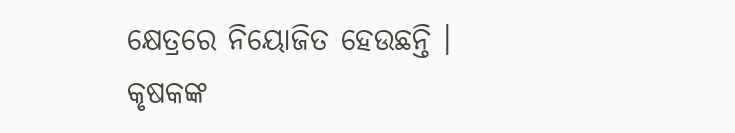କ୍ଷେତ୍ରରେ ନିୟୋଜିତ ହେଉଛନ୍ତି । କୃଷକଙ୍କ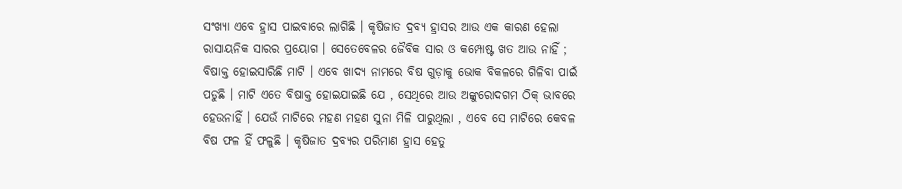ସଂଖ୍ଯା ଏବେ ହ୍ରାସ ପାଇବାରେ ଲାଗିଛି । କୃଷିଜାତ ଦ୍ରବ୍ଯ ହ୍ରାସର ଆଉ ଏକ କାରଣ ହେଲା ରାସାୟନିକ ସାରର ପ୍ରୟୋଗ । ସେତେବେଳର ଜୈବିକ ସାର ଓ କମ୍ପୋଷ୍ଟ ଖତ ଆଉ ନାହିଁ ; ବିଷାକ୍ତ ହୋଇସାରିଛି ମାଟି । ଏବେ ଖାଦ୍ଯ ନାମରେ ବିଷ ଗୁଡ଼ାକୁ ଭୋକ ବିକଳରେ ଗିଳିବା ପାଇଁ ପଡୁଛି । ମାଟି ଏତେ ବିଷାକ୍ତ ହୋଇଯାଇଛି ଯେ , ସେଥିରେ ଆଉ ଅଙ୍କୁରୋଦଗମ ଠିକ୍ ଭାବରେ ହେଉନାହିଁ । ଯେଉଁ ମାଟିରେ ମହଣ ମହଣ ସୁନା ମିଳି ପାରୁଥିଲା , ଏବେ ସେ ମାଟିରେ କେବଳ ବିଷ ଫଳ ହିଁ ଫଳୁଛି । କୃଷିଜାତ ଦ୍ରବ୍ଯର ପରିମାଣ ହ୍ରାସ ହେତୁ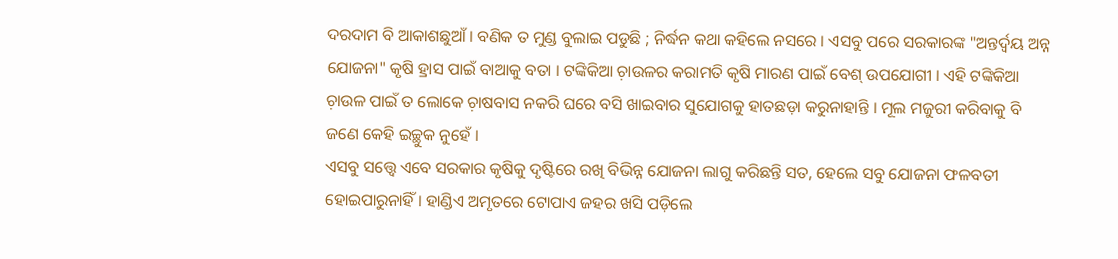ଦରଦାମ ବି ଆକାଶଛୁଆଁ । ବଣିକ ତ ମୁଣ୍ଡ ବୁଲାଇ ପଡୁଛି ; ନିର୍ଦ୍ଧନ କଥା କହିଲେ ନସରେ । ଏସବୁ ପରେ ସରକାରଙ୍କ "ଅନ୍ତର୍ଦ୍ବୟ ଅନ୍ନ ଯୋଜନା" କୃଷି ହ୍ରାସ ପାଇଁ ବାଆକୁ ବତା । ଟଙ୍କିକିଆ ଚ଼ାଉଳର କରାମତି କୃଷି ମାରଣ ପାଇଁ ବେଶ୍ ଉପଯୋଗୀ । ଏହି ଟଙ୍କିକିଆ ଚ଼ାଉଳ ପାଇଁ ତ ଲୋକେ ଚ଼ାଷବାସ ନକରି ଘରେ ବସି ଖାଇବାର ସୁଯୋଗକୁ ହାତଛଡ଼ା କରୁନାହାନ୍ତି । ମୂଲ ମଜୁରୀ କରିବାକୁ ବି ଜଣେ କେହି ଇଚ୍ଛୁକ ନୁହେଁ ।
ଏସବୁ ସତ୍ତ୍ୱେ ଏବେ ସରକାର କୃଷିକୁ ଦୃଷ୍ଟିରେ ରଖି ବିଭିନ୍ନ ଯୋଜନା ଲାଗୁ କରିଛନ୍ତି ସତ, ହେଲେ ସବୁ ଯୋଜନା ଫଳବତୀ ହୋଇପାରୁନାହିଁ । ହାଣ୍ଡିଏ ଅମୃତରେ ଟୋପାଏ ଜହର ଖସି ପଡ଼ିଲେ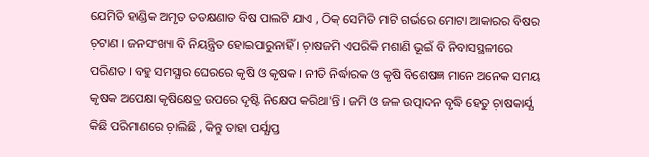ଯେମିତି ହାଣ୍ଡିକ ଅମୃତ ତତକ୍ଷଣାତ ବିଷ ପାଲଟି ଯାଏ , ଠିକ୍ ସେମିତି ମାଟି ଗର୍ଭରେ ମୋଟା ଆକାରର ବିଷର ଚ଼ଟାଣ । ଜନସଂଖ୍ୟା ବି ନିୟନ୍ତ୍ରିତ ହୋଇପାରୁନାହିଁ । ଚ଼ାଷଜମି ଏପରିକି ମଶାଣି ଭୂଇଁ ବି ନିବାସସ୍ଥଳୀରେ ପରିଣତ । ବହୁ ସମସ୍ଯାର ଘେରରେ କୃଷି ଓ କୃଷକ । ନୀତି ନିର୍ଦ୍ଧାରକ ଓ କୃଷି ବିଶେଷଜ୍ଞ ମାନେ ଅନେକ ସମୟ କୃଷକ ଅପେକ୍ଷା କୃଷିକ୍ଷେତ୍ର ଉପରେ ଦୃଷ୍ଟି ନିକ୍ଷେପ କରିଥା'ନ୍ତି । ଜମି ଓ ଜଳ ଉତ୍ପାଦନ ବୃଦ୍ଧି ହେତୁ ଚ଼ାଷକାର୍ଯ୍ଯ କିଛି ପରିମାଣରେ ଚ଼ାଲିଛି , କିନ୍ତୁ ତାହା ପର୍ଯ୍ଯାପ୍ତ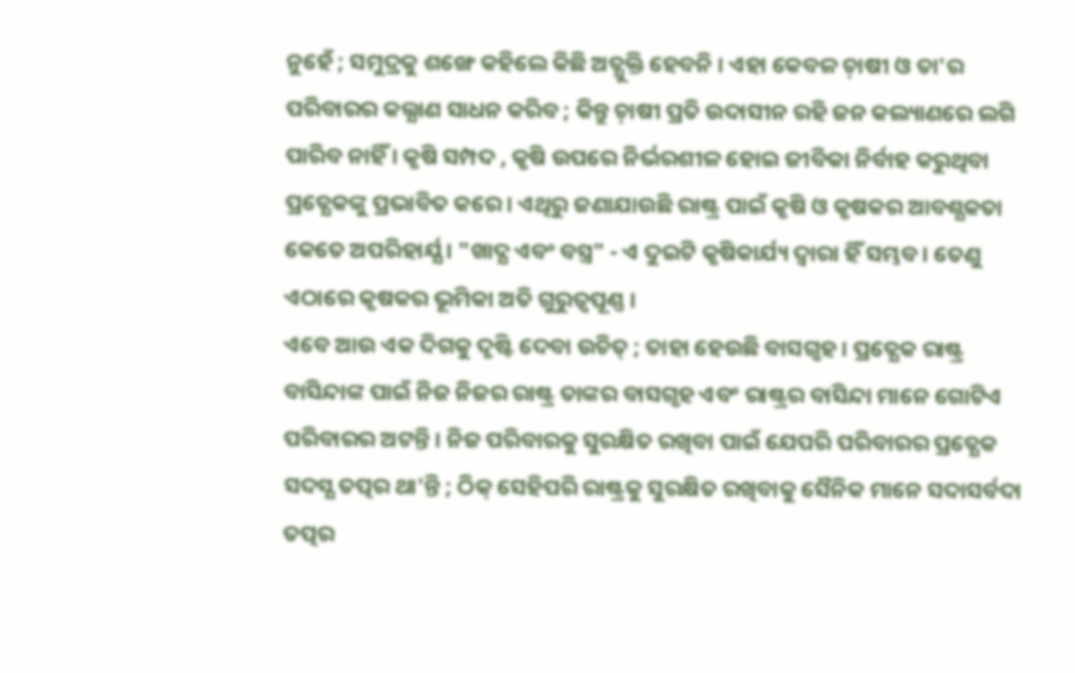ନୁହେଁ ; ସମୁଦ୍ରକୁ ଶଙ୍ଖେ କହିଲେ କିଛି ଅତ୍ଯୁକ୍ତି ହେବନି । ଏହା କେବଳ ଚ଼ାଷୀ ଓ ତା'ର ପରିବାରର କଲ୍ଯାଣ ସାଧନ କରିବ ; କିନ୍ତୁ ଚ଼ାଷୀ ପ୍ରତି ଉଦାସୀନ ରହି ଜନ କଲ୍ୟାଣରେ ଲଗି ପାରିବ ନାହିଁ । କୃଷି ସମ୍ପଦ , କୃଷି ଉପରେ ନିର୍ଭରଶୀଳ ହୋଇ ଜୀବିକା ନିର୍ବାହ କରୁଥିବା ପ୍ରତ୍ଯେକଙ୍କୁ ପ୍ରଭାବିତ କରେ । ଏଥିରୁ ଜଣାଯାଉଛି ରାଷ୍ଟ୍ର ପାଇଁ କୃଷି ଓ କୃଷକର ଆବଶ୍ଯକତା କେତେ ଅପରିହାର୍ଯ୍ଯ । "ଖାଦ୍ଯ ଏବଂ ବସ୍ତ୍ର" - ଏ ଦୁଇଟି କୃଷିକାର୍ଯ୍ୟ ଦ୍ବାରା ହିଁ ସମ୍ଭବ । ତେଣୁ ଏଠାରେ କୃଷକର ଭୂମିକା ଅତି ଗୁରୁତ୍ୱପୂଣ୍ଣ ।
ଏବେ ଆଉ ଏକ ଦିଗକୁ ଦୃଷ୍ଟି ଦେବା ଉଚିତ୍ ; ତାହା ହେଉଛି ବାସଗୃହ । ପ୍ରତ୍ଯେକ ରାଷ୍ଟ୍ର ବାସିନ୍ଦାଙ୍କ ପାଇଁ ନିଜ ନିଜର ରାଷ୍ଟ୍ର ତାଙ୍କର ବାସଗୃହ ଏବଂ ରାଷ୍ଟ୍ରର ବାସିନ୍ଦା ମାନେ ଗୋଟିଏ ପରିବାରର ଅଟନ୍ତି । ନିଜ ପରିବାରକୁ ସୁରକ୍ଷିତ ରଖିବା ପାଇଁ ଯେପରି ପରିବାରର ପ୍ରତ୍ଯେକ ସଦସ୍ଯ ତତ୍ପର ଥା'ନ୍ତି ; ଠିକ୍ ସେହିପରି ରାଷ୍ଟ୍ରକୁ ସୁରକ୍ଷିତ ରଖିବାକୁ ସୈନିକ ମାନେ ସଦାସର୍ବଦା ତତ୍ପର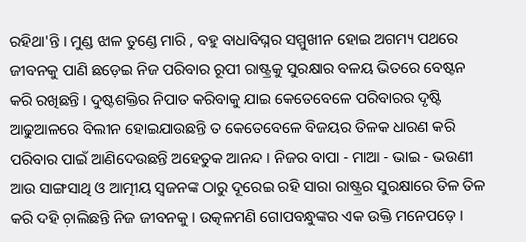ରହିଥା'ନ୍ତି । ମୁଣ୍ଡ ଝାଳ ତୁଣ୍ଡେ ମାରି , ବହୁ ବାଧାବିଘ୍ନର ସମ୍ମୁଖୀନ ହୋଇ ଅଗମ୍ୟ ପଥରେ ଜୀବନକୁ ପାଣି ଛଡ଼େଇ ନିଜ ପରିବାର ରୂପୀ ରାଷ୍ଟ୍ରକୁ ସୁରକ୍ଷାର ବଳୟ ଭିତରେ ବେଷ୍ଟନ କରି ରଖିଛନ୍ତି । ଦୁଷ୍ଟଶକ୍ତିର ନିପାତ କରିବାକୁ ଯାଇ କେତେବେଳେ ପରିବାରର ଦୃଷ୍ଟି ଆଢୁଆଳରେ ବିଲୀନ ହୋଇଯାଉଛନ୍ତି ତ କେତେବେଳେ ବିଜୟର ତିଳକ ଧାରଣ କରି ପରିବାର ପାଇଁ ଆଣିଦେଉଛନ୍ତି ଅହେତୁକ ଆନନ୍ଦ । ନିଜର ବାପା - ମାଆ - ଭାଇ - ଭଉଣୀ ଆଉ ସାଙ୍ଗସାଥି ଓ ଆତ୍ମୀୟ ସ୍ବଜନଙ୍କ ଠାରୁ ଦୂରେଇ ରହି ସାରା ରାଷ୍ଟ୍ରର ସୁରକ୍ଷାରେ ତିଳ ତିଳ କରି ଦହି ଚ଼ାଲିଛନ୍ତି ନିଜ ଜୀବନକୁ । ଉତ୍କଳମଣି ଗୋପବନ୍ଧୁଙ୍କର ଏକ ଉକ୍ତି ମନେପଡ଼େ ।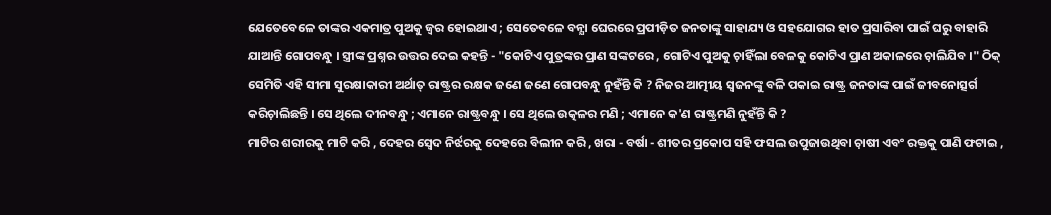ଯେତେବେଳେ ତାଙ୍କର ଏକମାତ୍ର ପୁଅକୁ ଜ୍ବର ହୋଇଥାଏ ; ସେତେବଳେ ବନ୍ଯା ଘେରରେ ପ୍ରପୀଡ଼ିତ ଜନତାଙ୍କୁ ସାହାଯ୍ୟ ଓ ସହଯୋଗର ହାତ ପ୍ରସାରିବା ପାଇଁ ଘରୁ ବାହାରି ଯାଆନ୍ତି ଗୋପବନ୍ଧୁ । ସ୍ତ୍ରୀଙ୍କ ପ୍ରଶ୍ନର ଉତ୍ତର ଦେଇ କହନ୍ତି - "କୋଟିଏ ପୁତ୍ରଙ୍କର ପ୍ରାଣ ସଙ୍କଟରେ , ଗୋଟିଏ ପୁଅକୁ ଚ଼ାହିଁଲା ବେଳକୁ କୋଟିଏ ପ୍ରାଣ ଅକାଳରେ ଚ଼ାଲିଯିବ ।" ଠିକ୍ ସେମିତି ଏହି ସୀମା ସୁରକ୍ଷାକାରୀ ଅର୍ଥାତ୍ ରାଷ୍ଟ୍ରର ରକ୍ଷକ ଜଣେ ଜଣେ ଗୋପବନ୍ଧୁ ନୁହଁନ୍ତି କି ? ନିଜର ଆତ୍ମୀୟ ସ୍ବଜନଙ୍କୁ ବଳି ପକାଇ ରାଷ୍ଟ୍ର ଜନତାଙ୍କ ପାଇଁ ଜୀବନୋତ୍ସର୍ଗ କରିଚ଼ାଲିଛନ୍ତି । ସେ ଥିଲେ ଦୀନବନ୍ଧୁ ; ଏମାନେ ରାଷ୍ଟ୍ରବନ୍ଧୁ । ସେ ଥିଲେ ଉତ୍କଳର ମଣି ; ଏମାନେ କ'ଣ ରାଷ୍ଟ୍ରମଣି ନୁହଁନ୍ତି କି ?
ମାଟିର ଶରୀରକୁ ମାଟି କରି , ଦେହର ସ୍ବେଦ ନିର୍ଝରକୁ ଦେହରେ ବିଲୀନ କରି , ଖରା - ବର୍ଷା - ଶୀତର ପ୍ରକୋପ ସହି ଫସଲ ଉପୁଜାଉଥିବା ଚ଼ାଷୀ ଏବଂ ରକ୍ତକୁ ପାଣି ଫଟାଇ ,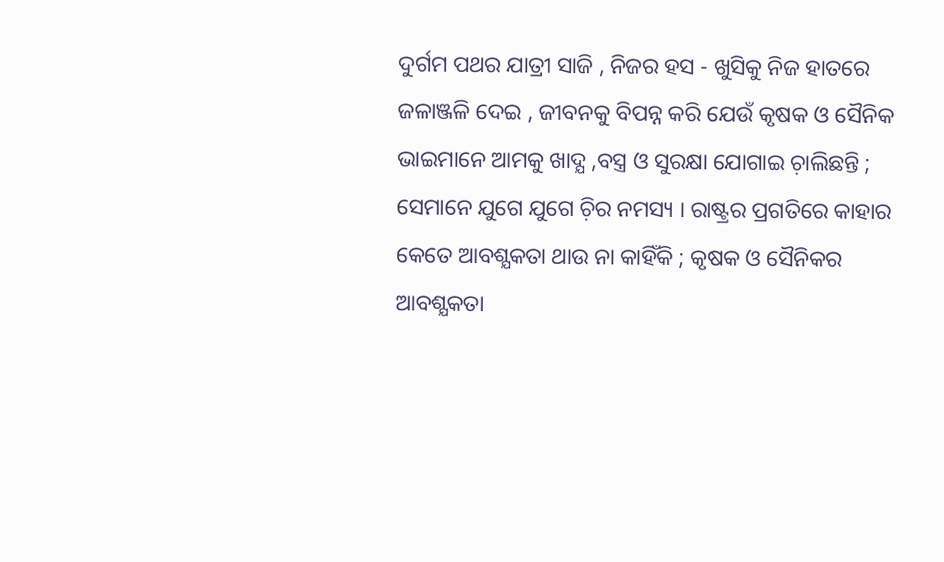ଦୁର୍ଗମ ପଥର ଯାତ୍ରୀ ସାଜି , ନିଜର ହସ - ଖୁସିକୁ ନିଜ ହାତରେ ଜଳାଞ୍ଜଳି ଦେଇ , ଜୀବନକୁ ବିପନ୍ନ କରି ଯେଉଁ କୃଷକ ଓ ସୈନିକ ଭାଇମାନେ ଆମକୁ ଖାଦ୍ଯ ,ବସ୍ତ୍ର ଓ ସୁରକ୍ଷା ଯୋଗାଇ ଚ଼ାଲିଛନ୍ତି ; ସେମାନେ ଯୁଗେ ଯୁଗେ ଚ଼ିର ନମସ୍ୟ । ରାଷ୍ଟ୍ରର ପ୍ରଗତିରେ କାହାର କେତେ ଆବଶ୍ଯକତା ଥାଉ ନା କାହିଁକି ; କୃଷକ ଓ ସୈନିକର ଆବଶ୍ଯକତା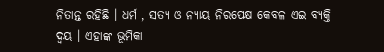ନିତାନ୍ତ ରହିଛି । ଧର୍ମ , ସତ୍ଯ ଓ ନ୍ଯାୟ ନିରପେକ୍ଷ କେବଳ ଏଇ ବ୍ଯକ୍ତି ଦ୍ବୟ । ଏହାଙ୍କ ଭୂମିକା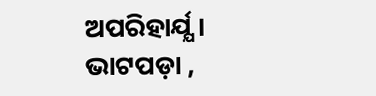ଅପରିହାର୍ଯ୍ଯ ।
ଭାଟପଡ଼ା ,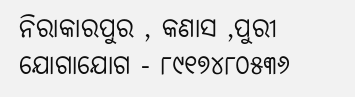ନିରାକାରପୁର , କଣାସ ,ପୁରୀ
ଯୋଗାଯୋଗ - ୮୯୧୭୪୮୦୫୩୬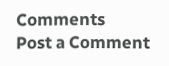Comments
Post a Comment